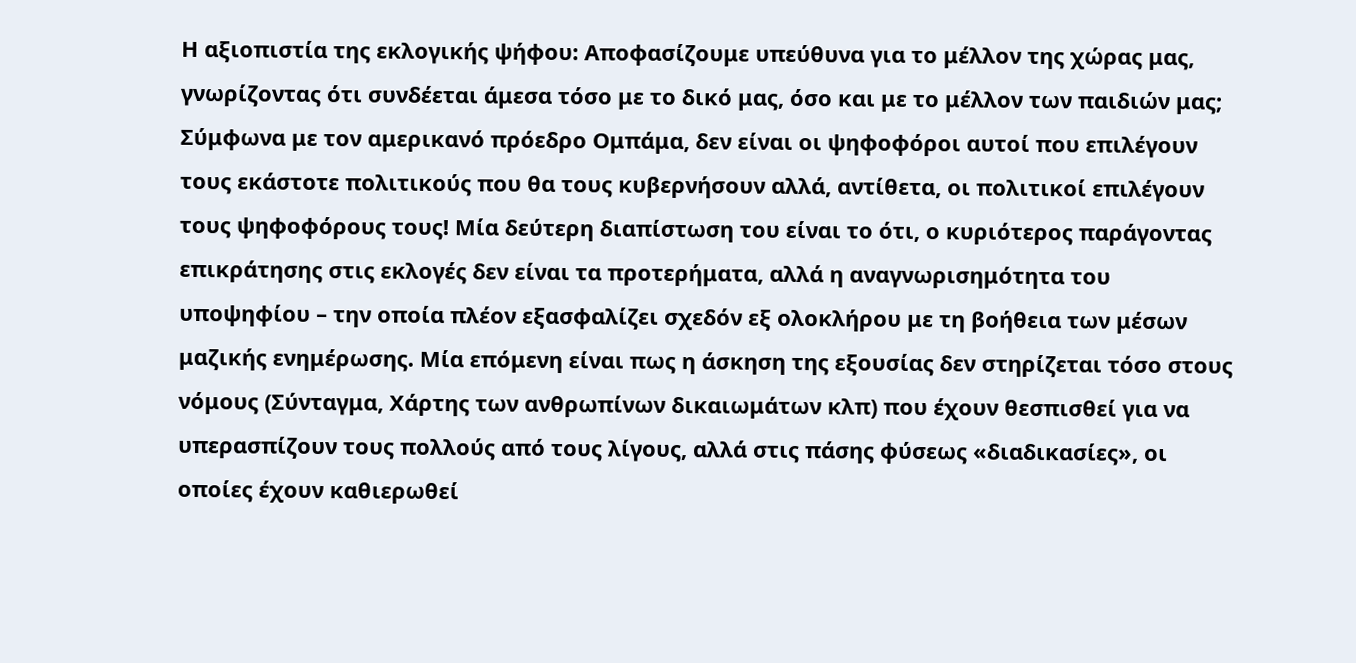Η αξιοπιστία της εκλογικής ψήφου: Αποφασίζουμε υπεύθυνα για το μέλλον της χώρας μας, γνωρίζοντας ότι συνδέεται άμεσα τόσο με το δικό μας, όσο και με το μέλλον των παιδιών μας;
Σύμφωνα με τον αμερικανό πρόεδρο Ομπάμα, δεν είναι οι ψηφοφόροι αυτοί που επιλέγουν τους εκάστοτε πολιτικούς που θα τους κυβερνήσουν αλλά, αντίθετα, οι πολιτικοί επιλέγουν τους ψηφοφόρους τους! Μία δεύτερη διαπίστωση του είναι το ότι, ο κυριότερος παράγοντας επικράτησης στις εκλογές δεν είναι τα προτερήματα, αλλά η αναγνωρισημότητα του υποψηφίου – την οποία πλέον εξασφαλίζει σχεδόν εξ ολοκλήρου με τη βοήθεια των μέσων μαζικής ενημέρωσης. Μία επόμενη είναι πως η άσκηση της εξουσίας δεν στηρίζεται τόσο στους νόμους (Σύνταγμα, Χάρτης των ανθρωπίνων δικαιωμάτων κλπ) που έχουν θεσπισθεί για να υπερασπίζουν τους πολλούς από τους λίγους, αλλά στις πάσης φύσεως «διαδικασίες», οι οποίες έχουν καθιερωθεί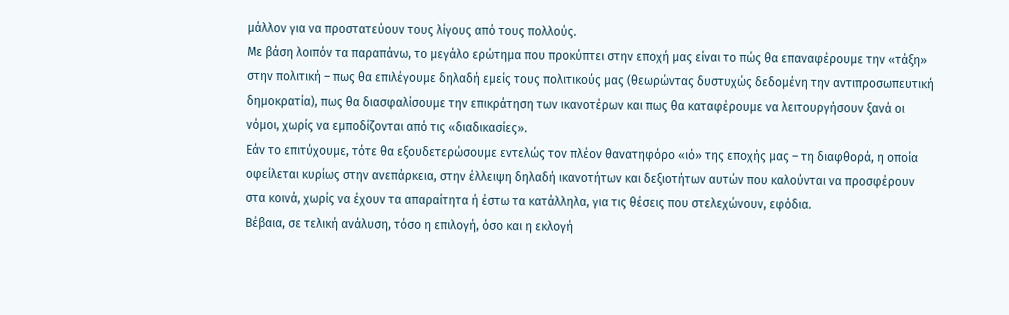μάλλον για να προστατεύουν τους λίγους από τους πολλούς.
Με βάση λοιπόν τα παραπάνω, το μεγάλο ερώτημα που προκύπτει στην εποχή μας είναι το πώς θα επαναφέρουμε την «τάξη» στην πολιτική – πως θα επιλέγουμε δηλαδή εμείς τους πολιτικούς μας (θεωρώντας δυστυχώς δεδομένη την αντιπροσωπευτική δημοκρατία), πως θα διασφαλίσουμε την επικράτηση των ικανοτέρων και πως θα καταφέρουμε να λειτουργήσουν ξανά οι νόμοι, χωρίς να εμποδίζονται από τις «διαδικασίες».
Εάν το επιτύχουμε, τότε θα εξουδετερώσουμε εντελώς τον πλέον θανατηφόρο «ιό» της εποχής μας – τη διαφθορά, η οποία οφείλεται κυρίως στην ανεπάρκεια, στην έλλειψη δηλαδή ικανοτήτων και δεξιοτήτων αυτών που καλούνται να προσφέρουν στα κοινά, χωρίς να έχουν τα απαραίτητα ή έστω τα κατάλληλα, για τις θέσεις που στελεχώνουν, εφόδια.
Βέβαια, σε τελική ανάλυση, τόσο η επιλογή, όσο και η εκλογή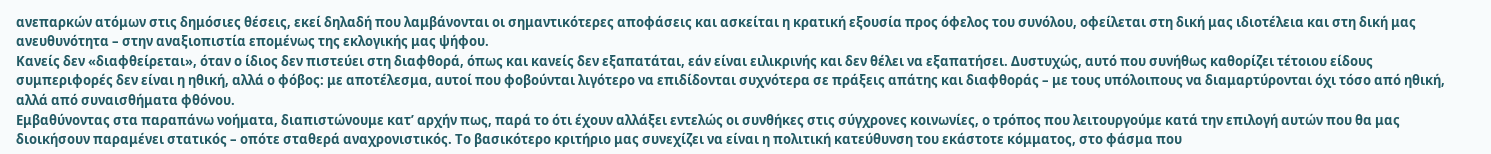ανεπαρκών ατόμων στις δημόσιες θέσεις, εκεί δηλαδή που λαμβάνονται οι σημαντικότερες αποφάσεις και ασκείται η κρατική εξουσία προς όφελος του συνόλου, οφείλεται στη δική μας ιδιοτέλεια και στη δική μας ανευθυνότητα – στην αναξιοπιστία επομένως της εκλογικής μας ψήφου.
Κανείς δεν «διαφθείρεται», όταν ο ίδιος δεν πιστεύει στη διαφθορά, όπως και κανείς δεν εξαπατάται, εάν είναι ειλικρινής και δεν θέλει να εξαπατήσει. Δυστυχώς, αυτό που συνήθως καθορίζει τέτοιου είδους συμπεριφορές δεν είναι η ηθική, αλλά ο φόβος: με αποτέλεσμα, αυτοί που φοβούνται λιγότερο να επιδίδονται συχνότερα σε πράξεις απάτης και διαφθοράς – με τους υπόλοιπους να διαμαρτύρονται όχι τόσο από ηθική, αλλά από συναισθήματα φθόνου.
Εμβαθύνοντας στα παραπάνω νοήματα, διαπιστώνουμε κατ’ αρχήν πως, παρά το ότι έχουν αλλάξει εντελώς οι συνθήκες στις σύγχρονες κοινωνίες, ο τρόπος που λειτουργούμε κατά την επιλογή αυτών που θα μας διοικήσουν παραμένει στατικός – οπότε σταθερά αναχρονιστικός. Το βασικότερο κριτήριο μας συνεχίζει να είναι η πολιτική κατεύθυνση του εκάστοτε κόμματος, στο φάσμα που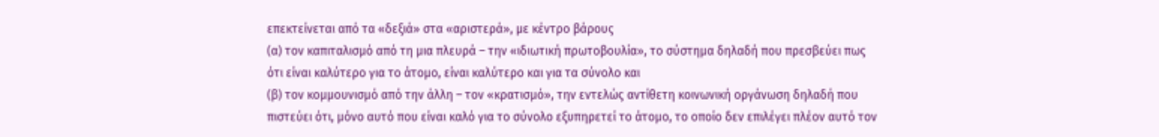επεκτείνεται από τα «δεξιά» στα «αριστερά», με κέντρο βάρους
(α) τον καπιταλισμό από τη μια πλευρά – την «ιδιωτική πρωτοβουλία», το σύστημα δηλαδή που πρεσβεύει πως ότι είναι καλύτερο για το άτομο, είναι καλύτερο και για τα σύνολο και
(β) τον κομμουνισμό από την άλλη – τον «κρατισμό», την εντελώς αντίθετη κοινωνική οργάνωση δηλαδή που πιστεύει ότι, μόνο αυτό που είναι καλό για το σύνολο εξυπηρετεί το άτομο, το οποίο δεν επιλέγει πλέον αυτό τον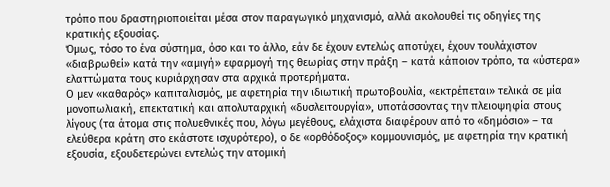τρόπο που δραστηριοποιείται μέσα στον παραγωγικό μηχανισμό, αλλά ακολουθεί τις οδηγίες της κρατικής εξουσίας.
Όμως, τόσο το ένα σύστημα, όσο και το άλλο, εάν δε έχουν εντελώς αποτύχει, έχουν τουλάχιστον «διαβρωθεί» κατά την «αμιγή» εφαρμογή της θεωρίας στην πράξη – κατά κάποιον τρόπο, τα «ύστερα» ελαττώματα τους κυριάρχησαν στα αρχικά προτερήματα.
Ο μεν «καθαρός» καπιταλισμός, με αφετηρία την ιδιωτική πρωτοβουλία, «εκτρέπεται» τελικά σε μία μονοπωλιακή, επεκτατική και απολυταρχική «δυσλειτουργία», υποτάσσοντας την πλειοψηφία στους λίγους (τα άτομα στις πολυεθνικές που, λόγω μεγέθους, ελάχιστα διαφέρουν από το «δημόσιο» – τα ελεύθερα κράτη στο εκάστοτε ισχυρότερο), ο δε «ορθόδοξος» κομμουνισμός, με αφετηρία την κρατική εξουσία, εξουδετερώνει εντελώς την ατομική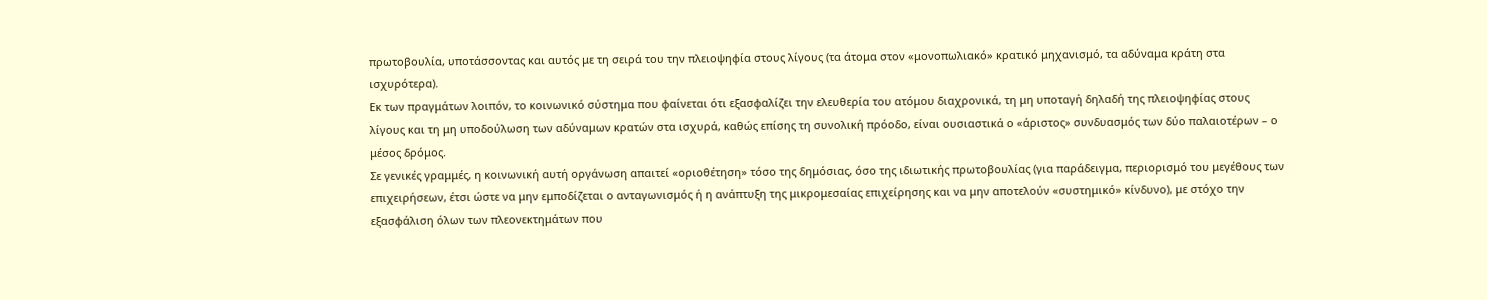πρωτοβουλία, υποτάσσοντας και αυτός με τη σειρά του την πλειοψηφία στους λίγους (τα άτομα στον «μονοπωλιακό» κρατικό μηχανισμό, τα αδύναμα κράτη στα ισχυρότερα).
Εκ των πραγμάτων λοιπόν, το κοινωνικό σύστημα που φαίνεται ότι εξασφαλίζει την ελευθερία του ατόμου διαχρονικά, τη μη υποταγή δηλαδή της πλειοψηφίας στους λίγους και τη μη υποδούλωση των αδύναμων κρατών στα ισχυρά, καθώς επίσης τη συνολική πρόοδο, είναι ουσιαστικά ο «άριστος» συνδυασμός των δύο παλαιοτέρων – ο μέσος δρόμος.
Σε γενικές γραμμές, η κοινωνική αυτή οργάνωση απαιτεί «οριοθέτηση» τόσο της δημόσιας, όσο της ιδιωτικής πρωτοβουλίας (για παράδειγμα, περιορισμό του μεγέθους των επιχειρήσεων, έτσι ώστε να μην εμποδίζεται ο ανταγωνισμός ή η ανάπτυξη της μικρομεσαίας επιχείρησης και να μην αποτελούν «συστημικό» κίνδυνο), με στόχο την εξασφάλιση όλων των πλεονεκτημάτων που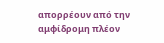απορρέουν από την αμφίδρομη πλέον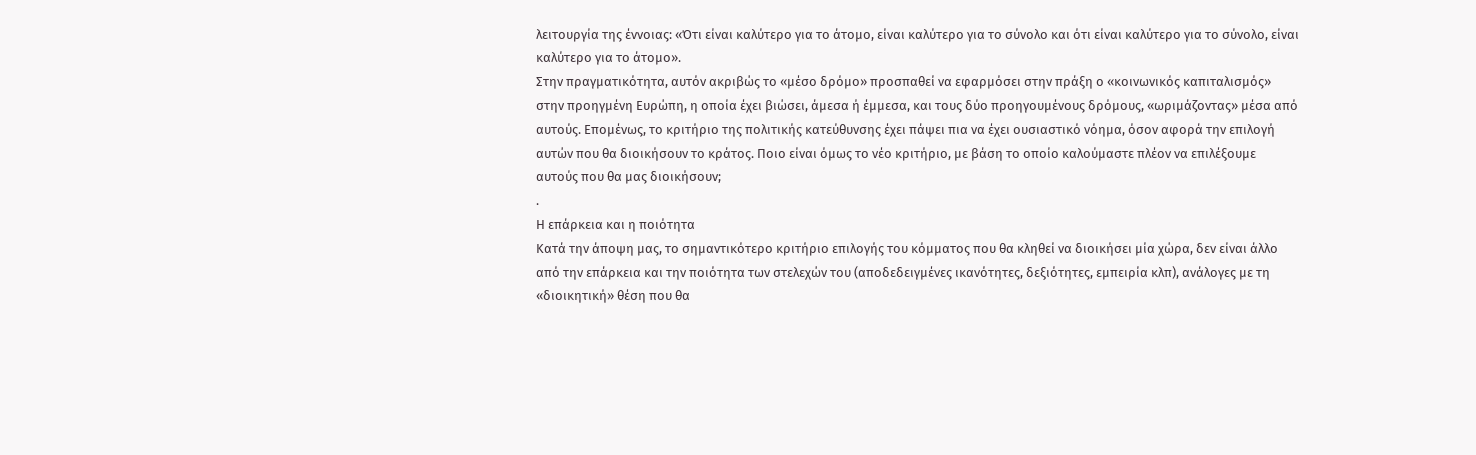λειτουργία της έννοιας: «Ότι είναι καλύτερο για το άτομο, είναι καλύτερο για το σύνολο και ότι είναι καλύτερο για το σύνολο, είναι καλύτερο για το άτομο».
Στην πραγματικότητα, αυτόν ακριβώς το «μέσο δρόμο» προσπαθεί να εφαρμόσει στην πράξη ο «κοινωνικός καπιταλισμός» στην προηγμένη Ευρώπη, η οποία έχει βιώσει, άμεσα ή έμμεσα, και τους δύο προηγουμένους δρόμους, «ωριμάζοντας» μέσα από αυτούς. Επομένως, το κριτήριο της πολιτικής κατεύθυνσης έχει πάψει πια να έχει ουσιαστικό νόημα, όσον αφορά την επιλογή αυτών που θα διοικήσουν το κράτος. Ποιο είναι όμως το νέο κριτήριο, με βάση το οποίο καλούμαστε πλέον να επιλέξουμε αυτούς που θα μας διοικήσουν;
.
Η επάρκεια και η ποιότητα
Κατά την άποψη μας, το σημαντικότερο κριτήριο επιλογής του κόμματος που θα κληθεί να διοικήσει μία χώρα, δεν είναι άλλο από την επάρκεια και την ποιότητα των στελεχών του (αποδεδειγμένες ικανότητες, δεξιότητες, εμπειρία κλπ), ανάλογες με τη «διοικητική» θέση που θα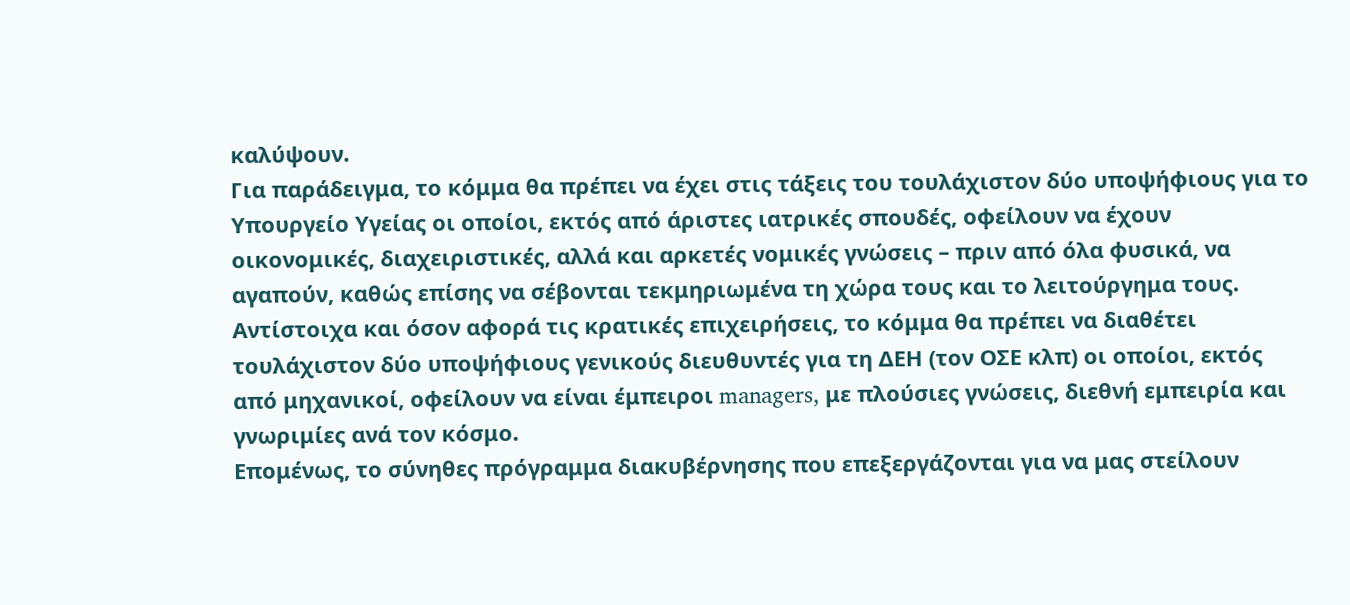καλύψουν.
Για παράδειγμα, το κόμμα θα πρέπει να έχει στις τάξεις του τουλάχιστον δύο υποψήφιους για το Υπουργείο Υγείας οι οποίοι, εκτός από άριστες ιατρικές σπουδές, οφείλουν να έχουν οικονομικές, διαχειριστικές, αλλά και αρκετές νομικές γνώσεις – πριν από όλα φυσικά, να αγαπούν, καθώς επίσης να σέβονται τεκμηριωμένα τη χώρα τους και το λειτούργημα τους. Αντίστοιχα και όσον αφορά τις κρατικές επιχειρήσεις, το κόμμα θα πρέπει να διαθέτει τουλάχιστον δύο υποψήφιους γενικούς διευθυντές για τη ΔΕΗ (τον ΟΣΕ κλπ) οι οποίοι, εκτός από μηχανικοί, οφείλουν να είναι έμπειροι managers, με πλούσιες γνώσεις, διεθνή εμπειρία και γνωριμίες ανά τον κόσμο.
Επομένως, το σύνηθες πρόγραμμα διακυβέρνησης που επεξεργάζονται για να μας στείλουν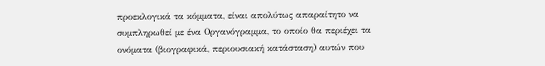προεκλογικά τα κόμματα, είναι απολύτως απαραίτητο να συμπληρωθεί με ένα Οργανόγραμμα, το οποίο θα περιέχει τα ονόματα (βιογραφικά, περιουσιακή κατάσταση) αυτών που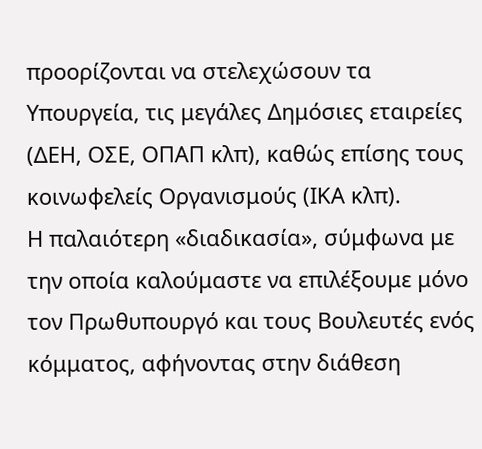προορίζονται να στελεχώσουν τα Υπουργεία, τις μεγάλες Δημόσιες εταιρείες (ΔΕΗ, ΟΣΕ, ΟΠΑΠ κλπ), καθώς επίσης τους κοινωφελείς Οργανισμούς (ΙΚΑ κλπ).
Η παλαιότερη «διαδικασία», σύμφωνα με την οποία καλούμαστε να επιλέξουμε μόνο τον Πρωθυπουργό και τους Βουλευτές ενός κόμματος, αφήνοντας στην διάθεση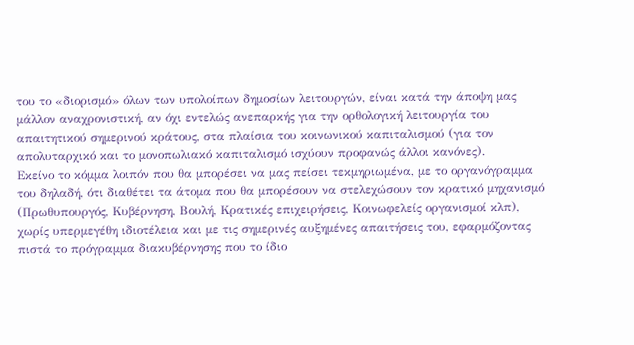του το «διορισμό» όλων των υπολοίπων δημοσίων λειτουργών, είναι κατά την άποψη μας μάλλον αναχρονιστική, αν όχι εντελώς ανεπαρκής για την ορθολογική λειτουργία του απαιτητικού σημερινού κράτους, στα πλαίσια του κοινωνικού καπιταλισμού (για τον απολυταρχικό και το μονοπωλιακό καπιταλισμό ισχύουν προφανώς άλλοι κανόνες).
Εκείνο το κόμμα λοιπόν που θα μπορέσει να μας πείσει τεκμηριωμένα, με το οργανόγραμμα του δηλαδή, ότι διαθέτει τα άτομα που θα μπορέσουν να στελεχώσουν τον κρατικό μηχανισμό (Πρωθυπουργός, Κυβέρνηση, Βουλή, Κρατικές επιχειρήσεις, Κοινωφελείς οργανισμοί κλπ), χωρίς υπερμεγέθη ιδιοτέλεια και με τις σημερινές αυξημένες απαιτήσεις του, εφαρμόζοντας πιστά το πρόγραμμα διακυβέρνησης που το ίδιο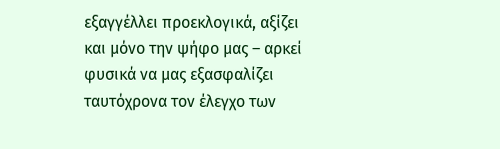εξαγγέλλει προεκλογικά, αξίζει και μόνο την ψήφο μας – αρκεί φυσικά να μας εξασφαλίζει ταυτόχρονα τον έλεγχο των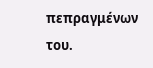πεπραγμένων του.